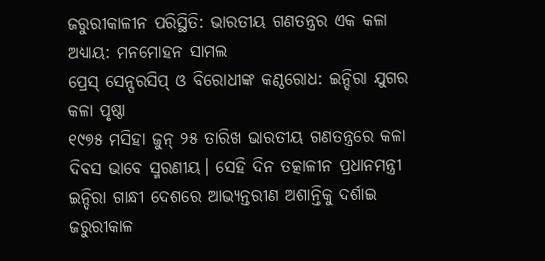ଜରୁରୀକାଳୀନ ପରିସ୍ଥିତି: ଭାରତୀୟ ଗଣତନ୍ତ୍ରର ଏକ କଳା ଅଧ୍ୟାୟ: ମନମୋହନ ସାମଲ
ପ୍ରେସ୍ ସେନ୍ସରସିପ୍ ଓ ବିରୋଧୀଙ୍କ କଣ୍ଠରୋଧ: ଇନ୍ଦିରା ଯୁଗର କଳା ପୃଷ୍ଠା
୧୯୭୫ ମସିହା ଜୁନ୍ ୨୫ ତାରିଖ ଭାରତୀୟ ଗଣତନ୍ତ୍ରରେ କଳା ଦିବସ ଭାବେ ସ୍ମରଣୀୟ। ସେହି ଦିନ ତତ୍କାଳୀନ ପ୍ରଧାନମନ୍ତ୍ରୀ ଇନ୍ଦିରା ଗାନ୍ଧୀ ଦେଶରେ ଆଭ୍ୟନ୍ତରୀଣ ଅଶାନ୍ତିକୁ ଦର୍ଶାଇ ଜରୁରୀକାଳ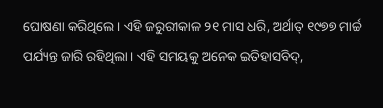ଘୋଷଣା କରିଥିଲେ। ଏହି ଜରୁରୀକାଳ ୨୧ ମାସ ଧରି, ଅର୍ଥାତ୍ ୧୯୭୭ ମାର୍ଚ୍ଚ ପର୍ଯ୍ୟନ୍ତ ଜାରି ରହିଥିଲା। ଏହି ସମୟକୁ ଅନେକ ଇତିହାସବିଦ୍,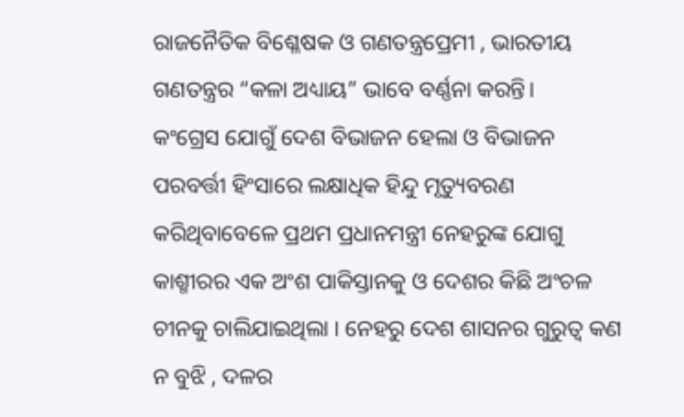ରାଜନୈତିକ ବିଶ୍ଳେଷକ ଓ ଗଣତନ୍ତ୍ରପ୍ରେମୀ , ଭାରତୀୟ ଗଣତନ୍ତ୍ରର “କଳା ଅଧ୍ୟାୟ” ଭାବେ ବର୍ଣ୍ଣନା କରନ୍ତି।
କଂଗ୍ରେସ ଯୋଗୁଁ ଦେଶ ବିଭାଜନ ହେଲା ଓ ବିଭାଜନ ପରବର୍ତ୍ତୀ ହିଂସାରେ ଲକ୍ଷାଧିକ ହିନ୍ଦୁ ମୃତ୍ୟୁବରଣ କରିଥିବାବେଳେ ପ୍ରଥମ ପ୍ରଧାନମନ୍ତ୍ରୀ ନେହରୁଙ୍କ ଯୋଗୁ କାଶ୍ମୀରର ଏକ ଅଂଶ ପାକିସ୍ତାନକୁ ଓ ଦେଶର କିଛି ଅଂଚଳ ଚୀନକୁ ଚାଲିଯାଇଥିଲା । ନେହରୁ ଦେଶ ଶାସନର ଗୁରୁତ୍ୱ କଣ ନ ବୁଝି , ଦଳର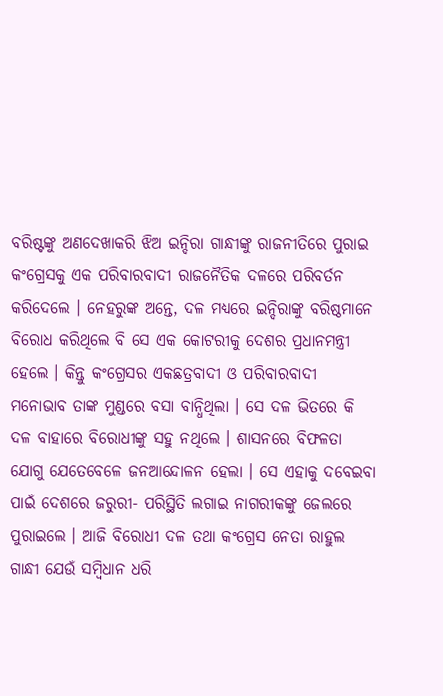ବରିଷ୍ଟଙ୍କୁ ଅଣଦେଖାକରି ଝିଅ ଇନ୍ଦିରା ଗାନ୍ଧୀଙ୍କୁ ରାଜନୀତିରେ ପୁରାଇ କଂଗ୍ରେସକୁ ଏକ ପରିବାରବାଦୀ ରାଜନୈତିକ ଦଳରେ ପରିବର୍ତନ କରିଦେଲେ । ନେହରୁଙ୍କ ଅନ୍ତେ, ଦଳ ମଧ୍ୟରେ ଇନ୍ଦିରାଙ୍କୁ ବରିଷ୍ଠମାନେ ବିରୋଧ କରିଥିଲେ ବି ସେ ଏକ କୋଟରୀକୁ ଦେଶର ପ୍ରଧାନମନ୍ତ୍ରୀ ହେଲେ । କିନ୍ତୁ କଂଗ୍ରେସର ଏକଛତ୍ରବାଦୀ ଓ ପରିବାରବାଦୀ ମନୋଭାବ ତାଙ୍କ ମୁଣ୍ଡରେ ବସା ବାନ୍ଧିଥିଲା । ସେ ଦଳ ଭିତରେ କି ଦଳ ବାହାରେ ବିରୋଧୀଙ୍କୁ ସହୁ ନଥିଲେ । ଶାସନରେ ବିଫଳତା ଯୋଗୁ ଯେତେବେଳେ ଜନଆନ୍ଦୋଳନ ହେଲା । ସେ ଏହାକୁ ଦବେଇବା ପାଇଁ ଦେଶରେ ଜରୁରୀ- ପରିସ୍ଥିତି ଲଗାଇ ନାଗରୀକଙ୍କୁ ଜେଲରେ ପୁରାଇଲେ । ଆଜି ବିରୋଧୀ ଦଳ ତଥା କଂଗ୍ରେସ ନେତା ରାହୁଲ ଗାନ୍ଧୀ ଯେଉଁ ସମ୍ବିଧାନ ଧରି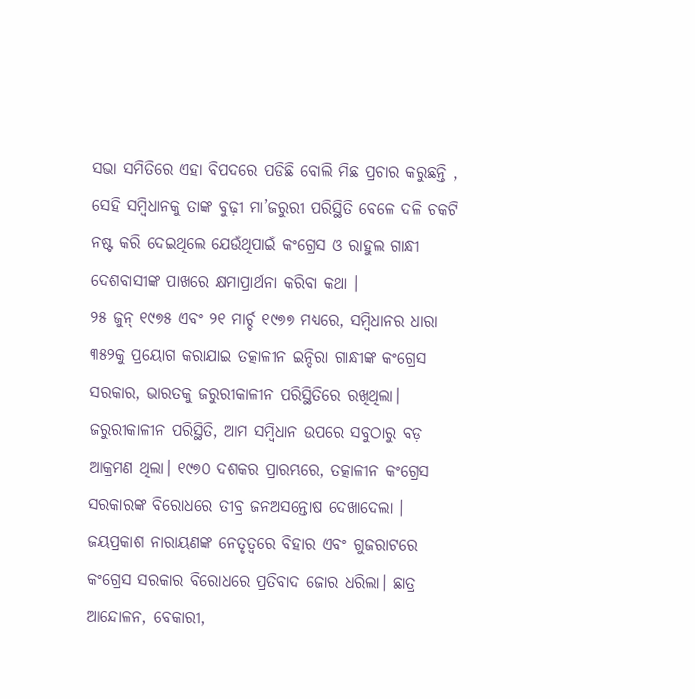ସଭା ସମିତିରେ ଏହା ବିପଦରେ ପଡିଛି ବୋଲି ମିଛ ପ୍ରଚାର କରୁଛନ୍ତି , ସେହି ସମ୍ବିଧାନକୁ ତାଙ୍କ ବୁଢ଼ୀ ମା’ଜରୁରୀ ପରିସ୍ଥିତି ବେଳେ ଦଳି ଚକଟି ନଷ୍ଟ କରି ଦେଇଥିଲେ ଯେଉଁଥିପାଇଁ କଂଗ୍ରେସ ଓ ରାହୁଲ ଗାନ୍ଧୀ ଦେଶବାସୀଙ୍କ ପାଖରେ କ୍ଷମାପ୍ରାର୍ଥନା କରିବା କଥା ।
୨୫ ଜୁନ୍ ୧୯୭୫ ଏବଂ ୨୧ ମାର୍ଚ୍ଚ ୧୯୭୭ ମଧ୍ୟରେ, ସମ୍ବିଧାନର ଧାରା ୩୫୨କୁ ପ୍ରୟୋଗ କରାଯାଇ ତତ୍କାଳୀନ ଇନ୍ଦିରା ଗାନ୍ଧୀଙ୍କ କଂଗ୍ରେସ ସରକାର, ଭାରତକୁ ଜରୁରୀକାଳୀନ ପରିସ୍ଥିତିରେ ରଖିଥିଲା। ଜରୁରୀକାଳୀନ ପରିସ୍ଥିତି, ଆମ ସମ୍ବିଧାନ ଉପରେ ସବୁଠାରୁ ବଡ଼ ଆକ୍ରମଣ ଥିଲା। ୧୯୭୦ ଦଶକର ପ୍ରାରମ୍ଭରେ, ତତ୍କାଳୀନ କଂଗ୍ରେସ ସରକାରଙ୍କ ବିରୋଧରେ ତୀବ୍ର ଜନଅସନ୍ତୋଷ ଦେଖାଦେଲା । ଜୟପ୍ରକାଶ ନାରାୟଣଙ୍କ ନେତୃତ୍ୱରେ ବିହାର ଏବଂ ଗୁଜରାଟରେ କଂଗ୍ରେସ ସରକାର ବିରୋଧରେ ପ୍ରତିବାଦ ଜୋର ଧରିଲା। ଛାତ୍ର ଆନ୍ଦୋଳନ, ବେକାରୀ,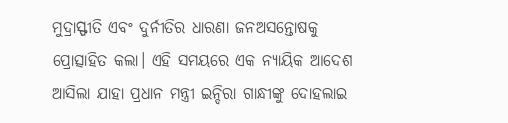ମୁଦ୍ରାସ୍ଫୀତି ଏବଂ ଦୁର୍ନୀତିର ଧାରଣା ଜନଅସନ୍ତୋଷକୁ ପ୍ରୋତ୍ସାହିତ କଲା। ଏହି ସମୟରେ ଏକ ନ୍ୟାୟିକ ଆଦେଶ ଆସିଲା ଯାହା ପ୍ରଧାନ ମନ୍ତ୍ରୀ ଇନ୍ଦିରା ଗାନ୍ଧୀଙ୍କୁ ଦୋହଲାଇ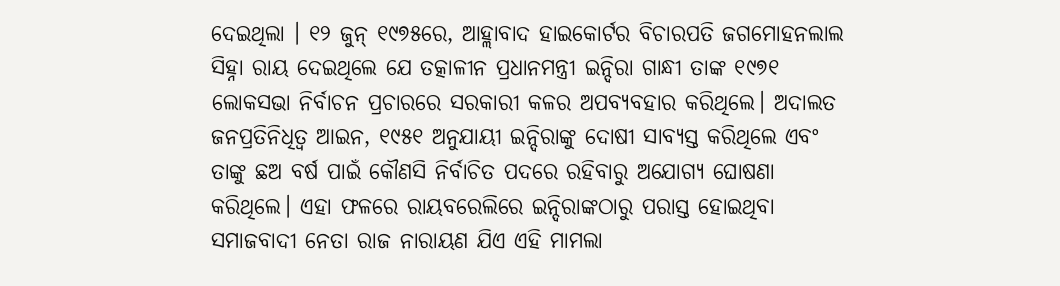ଦେଇଥିଲା । ୧୨ ଜୁନ୍ ୧୯୭୫ରେ, ଆହ୍ଲାବାଦ ହାଇକୋର୍ଟର ବିଚାରପତି ଜଗମୋହନଲାଲ ସିହ୍ନା ରାୟ ଦେଇଥିଲେ ଯେ ତତ୍କାଳୀନ ପ୍ରଧାନମନ୍ତ୍ରୀ ଇନ୍ଦିରା ଗାନ୍ଧୀ ତାଙ୍କ ୧୯୭୧ ଲୋକସଭା ନିର୍ବାଚନ ପ୍ରଚାରରେ ସରକାରୀ କଳର ଅପବ୍ୟବହାର କରିଥିଲେ। ଅଦାଲତ ଜନପ୍ରତିନିଧିତ୍ୱ ଆଇନ, ୧୯୫୧ ଅନୁଯାୟୀ ଇନ୍ଦିରାଙ୍କୁ ଦୋଷୀ ସାବ୍ୟସ୍ତ କରିଥିଲେ ଏବଂ ତାଙ୍କୁ ଛଅ ବର୍ଷ ପାଇଁ କୌଣସି ନିର୍ବାଚିତ ପଦରେ ରହିବାରୁ ଅଯୋଗ୍ୟ ଘୋଷଣା କରିଥିଲେ। ଏହା ଫଳରେ ରାୟବରେଲିରେ ଇନ୍ଦିରାଙ୍କଠାରୁ ପରାସ୍ତ ହୋଇଥିବା ସମାଜବାଦୀ ନେତା ରାଜ ନାରାୟଣ ଯିଏ ଏହି ମାମଲା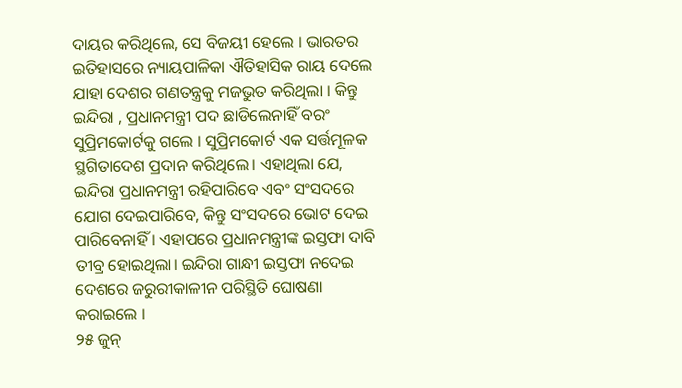ଦାୟର କରିଥିଲେ, ସେ ବିଜୟୀ ହେଲେ । ଭାରତର ଇତିହାସରେ ନ୍ୟାୟପାଳିକା ଐତିହାସିକ ରାୟ ଦେଲେ ଯାହା ଦେଶର ଗଣତନ୍ତ୍ରକୁ ମଜଭୁତ କରିଥିଲା । କିନ୍ତୁ ଇନ୍ଦିରା , ପ୍ରଧାନମନ୍ତ୍ରୀ ପଦ ଛାଡିଲେନାହିଁ ବରଂ ସୁପ୍ରିମକୋର୍ଟକୁ ଗଲେ । ସୁପ୍ରିମକୋର୍ଟ ଏକ ସର୍ତ୍ତମୂଳକ ସ୍ଥଗିତାଦେଶ ପ୍ରଦାନ କରିଥିଲେ। ଏହାଥିଲା ଯେ, ଇନ୍ଦିରା ପ୍ରଧାନମନ୍ତ୍ରୀ ରହିପାରିବେ ଏବଂ ସଂସଦରେ ଯୋଗ ଦେଇପାରିବେ, କିନ୍ତୁ ସଂସଦରେ ଭୋଟ ଦେଇ ପାରିବେନାହିଁ । ଏହାପରେ ପ୍ରଧାନମନ୍ତ୍ରୀଙ୍କ ଇସ୍ତଫା ଦାବି ତୀବ୍ର ହୋଇଥିଲା। ଇନ୍ଦିରା ଗାନ୍ଧୀ ଇସ୍ତଫା ନଦେଇ ଦେଶରେ ଜରୁରୀକାଳୀନ ପରିସ୍ଥିତି ଘୋଷଣା କରାଇଲେ ।
୨୫ ଜୁନ୍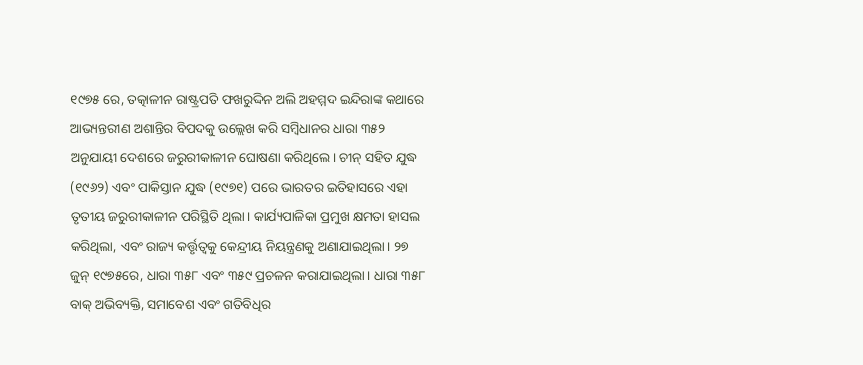୧୯୭୫ ରେ, ତତ୍କାଳୀନ ରାଷ୍ଟ୍ରପତି ଫଖରୁଦ୍ଦିନ ଅଲି ଅହମ୍ମଦ ଇନ୍ଦିରାଙ୍କ କଥାରେ ଆଭ୍ୟନ୍ତରୀଣ ଅଶାନ୍ତିର ବିପଦକୁ ଉଲ୍ଲେଖ କରି ସମ୍ବିଧାନର ଧାରା ୩୫୨ ଅନୁଯାୟୀ ଦେଶରେ ଜରୁରୀକାଳୀନ ଘୋଷଣା କରିଥିଲେ। ଚୀନ୍ ସହିତ ଯୁଦ୍ଧ (୧୯୬୨) ଏବଂ ପାକିସ୍ତାନ ଯୁଦ୍ଧ (୧୯୭୧) ପରେ ଭାରତର ଇତିହାସରେ ଏହା ତୃତୀୟ ଜରୁରୀକାଳୀନ ପରିସ୍ଥିତି ଥିଲା। କାର୍ଯ୍ୟପାଳିକା ପ୍ରମୁଖ କ୍ଷମତା ହାସଲ କରିଥିଲା, ଏବଂ ରାଜ୍ୟ କର୍ତ୍ତୃତ୍ୱକୁ କେନ୍ଦ୍ରୀୟ ନିୟନ୍ତ୍ରଣକୁ ଅଣାଯାଇଥିଲା। ୨୭ ଜୁନ୍ ୧୯୭୫ରେ, ଧାରା ୩୫୮ ଏବଂ ୩୫୯ ପ୍ରଚଳନ କରାଯାଇଥିଲା। ଧାରା ୩୫୮ ବାକ୍ ଅଭିବ୍ୟକ୍ତି, ସମାବେଶ ଏବଂ ଗତିବିଧିର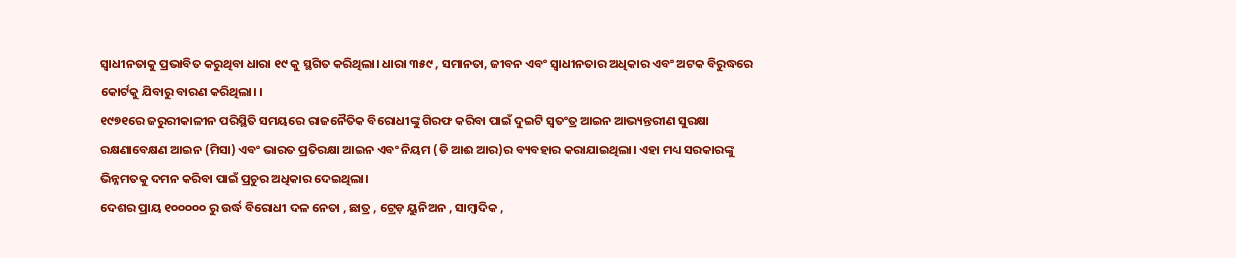ସ୍ୱାଧୀନତାକୁ ପ୍ରଭାବିତ କରୁଥିବା ଧାରା ୧୯ କୁ ସ୍ଥଗିତ କରିଥିଲା। ଧାରା ୩୫୯ , ସମାନତା, ଜୀବନ ଏବଂ ସ୍ୱାଧୀନତାର ଅଧିକାର ଏବଂ ଅଟକ ବିରୁଦ୍ଧରେ କୋର୍ଟକୁ ଯିବାରୁ ବାରଣ କରିଥିଲା। ।
୧୯୭୧ରେ ଜରୁରୀକାଳୀନ ପରିସ୍ଥିତି ସମୟରେ ରାଜନୈତିକ ବିରୋଧୀଙ୍କୁ ଗିରଫ କରିବା ପାଇଁ ଦୁଇଟି ସ୍ବତଂତ୍ର ଆଇନ ଆଭ୍ୟନ୍ତରୀଣ ସୁରକ୍ଷା ରକ୍ଷଣାବେକ୍ଷଣ ଆଇନ (ମିସା) ଏବଂ ଭାରତ ପ୍ରତିରକ୍ଷା ଆଇନ ଏବଂ ନିୟମ (ଡି ଆଈ ଆର)ର ବ୍ୟବହାର କରାଯାଇଥିଲା। ଏହା ମଧ୍ୟ ସରକାରଙ୍କୁ ଭିନ୍ନମତକୁ ଦମନ କରିବା ପାଇଁ ପ୍ରଚୁର ଅଧିକାର ଦେଇଥିଲା।
ଦେଶର ପ୍ରାୟ ୧୦୦୦୦୦ ରୁ ଉର୍ଦ୍ଧ ବିରୋଧୀ ଦଳ ନେତା , ଛାତ୍ର , ଟ୍ରେଡ଼ ୟୁନିଅନ , ସାମ୍ବାଦିକ ,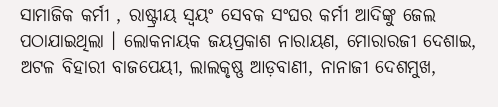ସାମାଜିକ କର୍ମୀ , ରାଷ୍ଟ୍ରୀୟ ସ୍ୱୟଂ ସେବକ ସଂଘର କର୍ମୀ ଆଦିଙ୍କୁ ଜେଲ ପଠାଯାଇଥିଲା । ଲୋକନାୟକ ଜୟପ୍ରକାଶ ନାରାୟଣ, ମୋରାରଜୀ ଦେଶାଇ, ଅଟଳ ବିହାରୀ ବାଜପେୟୀ, ଲାଲକୃଷ୍ଣ ଆଡ଼ବାଣୀ, ନାନାଜୀ ଦେଶମୁଖ,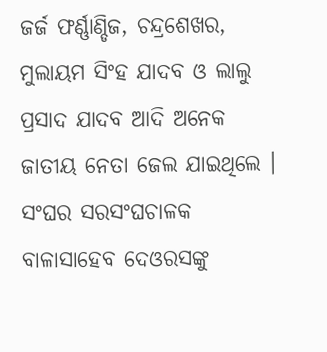ଜର୍ଜ ଫର୍ଣ୍ଣାଣ୍ଡିଜ, ଚନ୍ଦ୍ରଶେଖର, ମୁଲାୟମ ସିଂହ ଯାଦବ ଓ ଲାଲୁ ପ୍ରସାଦ ଯାଦବ ଆଦି ଅନେକ ଜାତୀୟ ନେତା ଜେଲ ଯାଇଥିଲେ । ସଂଘର ସରସଂଘଚାଳକ ବାଳାସାହେବ ଦେଓରସଙ୍କୁ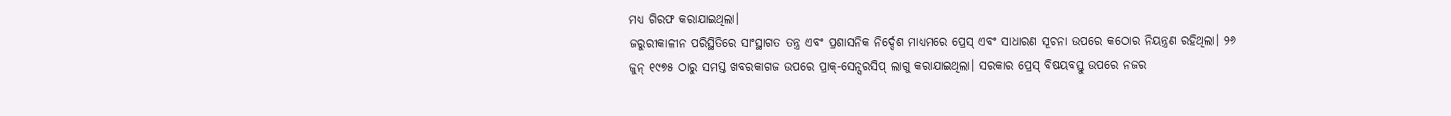ମଧ୍ୟ ଗିରଫ କରାଯାଇଥିଲା।
ଜରୁରୀକାଳୀନ ପରିସ୍ଥିତିରେ ସାଂସ୍ଥାଗତ ତନ୍ତ୍ର ଏବଂ ପ୍ରଶାସନିକ ନିର୍ଦ୍ଦେଶ ମାଧ୍ୟମରେ ପ୍ରେସ୍ ଏବଂ ସାଧାରଣ ସୂଚନା ଉପରେ କଠୋର ନିୟନ୍ତ୍ରଣ ରହିଥିଲା। ୨୬ ଜୁନ୍ ୧୯୭୫ ଠାରୁ ସମସ୍ତ ଖବରକାଗଜ ଉପରେ ପ୍ରାକ୍-ସେନ୍ସରସିପ୍ ଲାଗୁ କରାଯାଇଥିଲା। ସରକାର ପ୍ରେସ୍ ବିଷୟବସ୍ତୁ ଉପରେ ନଜର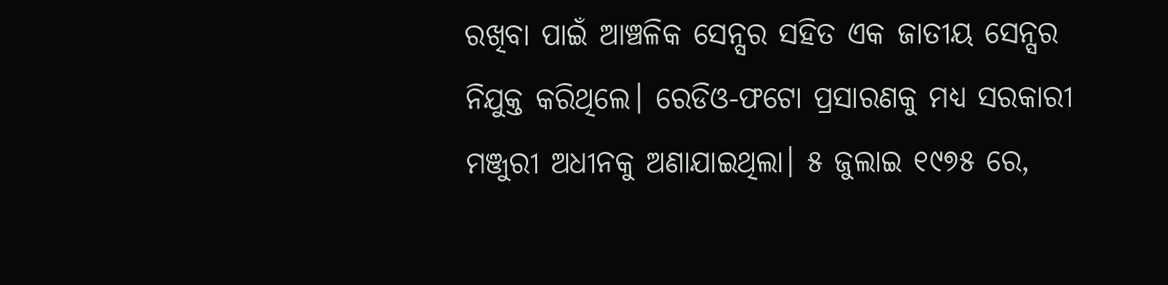ରଖିବା ପାଇଁ ଆଞ୍ଚଳିକ ସେନ୍ସର ସହିତ ଏକ ଜାତୀୟ ସେନ୍ସର ନିଯୁକ୍ତ କରିଥିଲେ। ରେଡିଓ-ଫଟୋ ପ୍ରସାରଣକୁ ମଧ୍ୟ ସରକାରୀ ମଞ୍ଜୁରୀ ଅଧୀନକୁ ଅଣାଯାଇଥିଲା। ୫ ଜୁଲାଇ ୧୯୭୫ ରେ,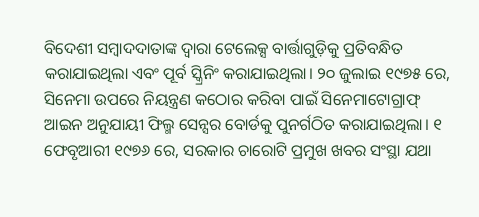ବିଦେଶୀ ସମ୍ବାଦଦାତାଙ୍କ ଦ୍ୱାରା ଟେଲେକ୍ସ ବାର୍ତ୍ତାଗୁଡ଼ିକୁ ପ୍ରତିବନ୍ଧିତ କରାଯାଇଥିଲା ଏବଂ ପୂର୍ବ ସ୍କ୍ରିନିଂ କରାଯାଇଥିଲା। ୨୦ ଜୁଲାଇ ୧୯୭୫ ରେ, ସିନେମା ଉପରେ ନିୟନ୍ତ୍ରଣ କଠୋର କରିବା ପାଇଁ ସିନେମାଟୋଗ୍ରାଫ୍ ଆଇନ ଅନୁଯାୟୀ ଫିଲ୍ମ ସେନ୍ସର ବୋର୍ଡକୁ ପୁନର୍ଗଠିତ କରାଯାଇଥିଲା। ୧ ଫେବୃଆରୀ ୧୯୭୬ ରେ, ସରକାର ଚାରୋଟି ପ୍ରମୁଖ ଖବର ସଂସ୍ଥା ଯଥା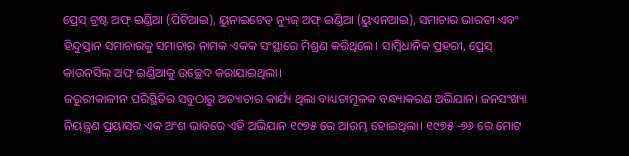ପ୍ରେସ୍ ଟ୍ରଷ୍ଟ ଅଫ୍ ଇଣ୍ଡିଆ (ପିଟିଆଇ), ୟୁନାଇଟେଡ୍ ନ୍ୟୁଜ୍ ଅଫ୍ ଇଣ୍ଡିଆ (ୟୁଏନଆଇ), ସମାଚାର ଭାରତୀ ଏବଂ ହିନ୍ଦୁସ୍ତାନ ସମାଚାରକୁ ସମାଚାର ନାମକ ଏକକ ସଂସ୍ଥାରେ ମିଶ୍ରଣ କରିଥିଲେ। ସାମ୍ବିଧାନିକ ପ୍ରହରୀ, ପ୍ରେସ୍ କାଉନସିଲ୍ ଅଫ୍ ଇଣ୍ଡିଆକୁ ଉଚ୍ଛେଦ କରାଯାଇଥିଲା।
ଜରୁରୀକାଳୀନ ପରିସ୍ଥିତିର ସବୁଠାରୁ ଅତ୍ୟାଚାର କାର୍ଯ୍ୟ ଥିଲା ବାଧ୍ୟତାମୂଳକ ବନ୍ଧ୍ୟାକରଣ ଅଭିଯାନ। ଜନସଂଖ୍ୟା ନିୟନ୍ତ୍ରଣ ପ୍ରୟାସର ଏକ ଅଂଶ ଭାବରେ ଏହି ଅଭିଯାନ ୧୯୭୫ ରେ ଆରମ୍ଭ ହୋଇଥିଲା। ୧୯୭୫ -୭୬ ରେ ମୋଟ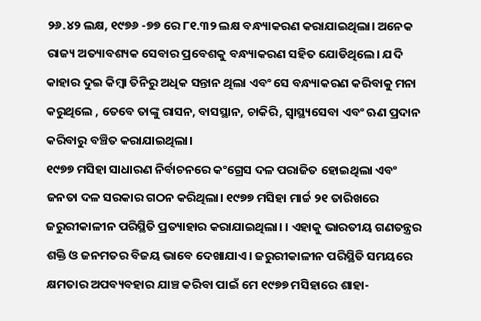୨୬.୪୨ ଲକ୍ଷ, ୧୯୭୬ -୭୭ ରେ ୮୧.୩୨ ଲକ୍ଷ ବନ୍ଧ୍ୟାକରଣ କରାଯାଇଥିଲା। ଅନେକ ରାଜ୍ୟ ଅତ୍ୟାବଶ୍ୟକ ସେବାର ପ୍ରବେଶକୁ ବନ୍ଧ୍ୟାକରଣ ସହିତ ଯୋଡିଥିଲେ। ଯଦି କାହାର ଦୁଇ କିମ୍ବା ତିନିରୁ ଅଧିକ ସନ୍ତାନ ଥିଲା ଏବଂ ସେ ବନ୍ଧ୍ୟାକରଣ କରିବାକୁ ମନା କରୁଥିଲେ , ତେବେ ତାଙ୍କୁ ରାସନ, ବାସସ୍ଥାନ, ଚାକିରି, ସ୍ୱାସ୍ଥ୍ୟସେବା ଏବଂ ଋଣ ପ୍ରଦାନ କରିବାରୁ ବଞ୍ଚିତ କରାଯାଇଥିଲା।
୧୯୭୭ ମସିହା ସାଧାରଣ ନିର୍ବାଚନରେ କଂଗ୍ରେସ ଦଳ ପରାଜିତ ହୋଇଥିଲା ଏବଂ ଜନତା ଦଳ ସରକାର ଗଠନ କରିଥିଲା। ୧୯୭୭ ମସିହା ମାର୍ଚ୍ଚ ୨୧ ତାରିଖରେ ଜରୁରୀକାଳୀନ ପରିସ୍ଥିତି ପ୍ରତ୍ୟାହାର କରାଯାଇଥିଲା। । ଏହାକୁ ଭାରତୀୟ ଗଣତନ୍ତ୍ରର ଶକ୍ତି ଓ ଜନମତର ବିଜୟ ଭାବେ ଦେଖାଯାଏ। ଜରୁରୀକାଳୀନ ପରିସ୍ଥିତି ସମୟରେ କ୍ଷମତାର ଅପବ୍ୟବହାର ଯାଞ୍ଚ କରିବା ପାଇଁ ମେ ୧୯୭୭ ମସିହାରେ ଶାହା-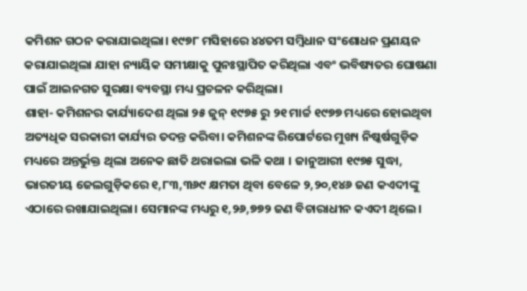କମିଶନ ଗଠନ କରାଯାଇଥିଲା। ୧୯୭୮ ମସିହାରେ ୪୪ତମ ସମ୍ବିଧାନ ସଂଶୋଧନ ପ୍ରଣୟନ କରାଯାଇଥିଲା ଯାହା ନ୍ୟାୟିକ ସମୀକ୍ଷାକୁ ପୁନଃସ୍ଥାପିତ କରିଥିଲା ଏବଂ ଭବିଷ୍ୟତର ଘୋଷଣା ପାଇଁ ଆଇନଗତ ସୁରକ୍ଷା ବ୍ୟବସ୍ଥା ମଧ୍ୟ ପ୍ରଚଳନ କରିଥିଲା।
ଶାହା- କମିଶନର କାର୍ଯ୍ୟାଦେଶ ଥିଲା ୨୫ ଜୁନ୍ ୧୯୭୫ ରୁ ୨୧ ମାର୍ଚ୍ଚ ୧୯୭୭ ମଧ୍ୟରେ ହୋଇଥିବା ଅତ୍ୟଧିକ ସରକାରୀ କାର୍ଯ୍ୟର ତଦନ୍ତ କରିବା। କମିଶନଙ୍କ ରିପୋର୍ଟରେ ମୁଖ୍ୟ ନିଷ୍କର୍ଷଗୁଡ଼ିକ ମଧ୍ୟରେ ଅନ୍ତର୍ଭୁକ୍ତ ଥିଲା ଅନେକ ଛାତି ଥରାଇଲା ଭଳି କଥା । ଜାନୁଆରୀ ୧୯୭୫ ସୁଦ୍ଧା, ଭାରତୀୟ ଜେଲଗୁଡ଼ିକରେ ୧,୮୩,୩୬୯ କ୍ଷମତା ଥିବା ବେଳେ ୨,୨୦,୧୪୬ ଜଣ କଏଦୀଙ୍କୁ ଏଠାରେ ରଖାଯାଇଥିଲା। ସେମାନଙ୍କ ମଧ୍ୟରୁ ୧,୨୬,୭୭୨ ଜଣ ବିଚାରାଧୀନ କଏଦୀ ଥିଲେ।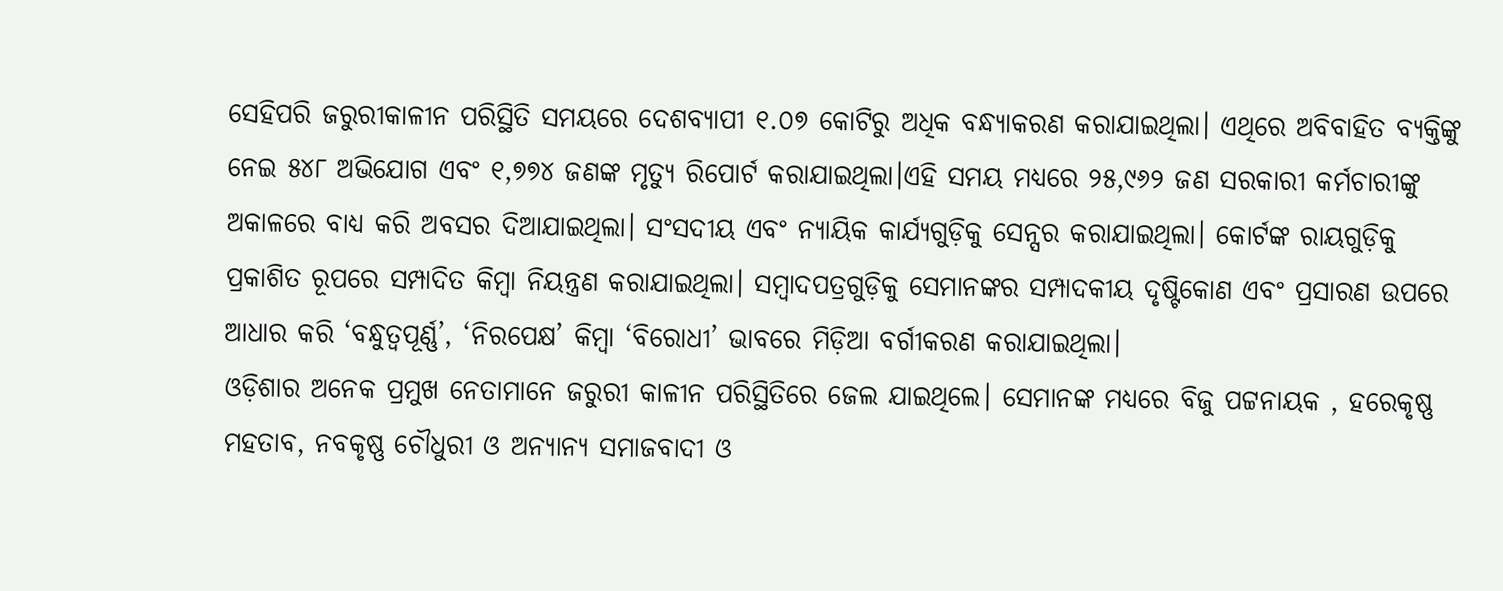ସେହିପରି ଜରୁରୀକାଳୀନ ପରିସ୍ଥିତି ସମୟରେ ଦେଶବ୍ୟାପୀ ୧.୦୭ କୋଟିରୁ ଅଧିକ ବନ୍ଧ୍ୟାକରଣ କରାଯାଇଥିଲା। ଏଥିରେ ଅବିବାହିତ ବ୍ୟକ୍ତିଙ୍କୁ ନେଇ ୫୪୮ ଅଭିଯୋଗ ଏବଂ ୧,୭୭୪ ଜଣଙ୍କ ମୃତ୍ୟୁ ରିପୋର୍ଟ କରାଯାଇଥିଲା।ଏହି ସମୟ ମଧ୍ୟରେ ୨୫,୯୬୨ ଜଣ ସରକାରୀ କର୍ମଚାରୀଙ୍କୁ ଅକାଳରେ ବାଧ୍ୟ କରି ଅବସର ଦିଆଯାଇଥିଲା। ସଂସଦୀୟ ଏବଂ ନ୍ୟାୟିକ କାର୍ଯ୍ୟଗୁଡ଼ିକୁ ସେନ୍ସର କରାଯାଇଥିଲା। କୋର୍ଟଙ୍କ ରାୟଗୁଡ଼ିକୁ ପ୍ରକାଶିତ ରୂପରେ ସମ୍ପାଦିତ କିମ୍ବା ନିୟନ୍ତ୍ରଣ କରାଯାଇଥିଲା। ସମ୍ବାଦପତ୍ରଗୁଡ଼ିକୁ ସେମାନଙ୍କର ସମ୍ପାଦକୀୟ ଦୃଷ୍ଟିକୋଣ ଏବଂ ପ୍ରସାରଣ ଉପରେ ଆଧାର କରି ‘ବନ୍ଧୁତ୍ୱପୂର୍ଣ୍ଣ’, ‘ନିରପେକ୍ଷ’ କିମ୍ବା ‘ବିରୋଧୀ’ ଭାବରେ ମିଡ଼ିଆ ବର୍ଗୀକରଣ କରାଯାଇଥିଲା।
ଓଡ଼ିଶାର ଅନେକ ପ୍ରମୁଖ ନେତାମାନେ ଜରୁରୀ କାଳୀନ ପରିସ୍ଥିତିରେ ଜେଲ ଯାଇଥିଲେ। ସେମାନଙ୍କ ମଧ୍ୟରେ ବିଜୁ ପଟ୍ଟନାୟକ , ହରେକୃଷ୍ଣ ମହତାବ, ନବକୃଷ୍ଣ ଚୌଧୁରୀ ଓ ଅନ୍ୟାନ୍ୟ ସମାଜବାଦୀ ଓ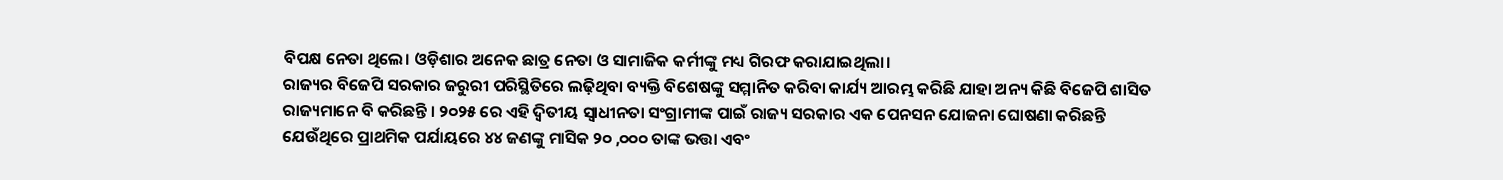ବିପକ୍ଷ ନେତା ଥିଲେ। ଓଡ଼ିଶାର ଅନେକ ଛାତ୍ର ନେତା ଓ ସାମାଜିକ କର୍ମୀଙ୍କୁ ମଧ୍ୟ ଗିରଫ କରାଯାଇଥିଲା।
ରାଜ୍ୟର ବିଜେପି ସରକାର ଜରୁରୀ ପରିସ୍ଥିତିରେ ଲଢ଼ିଥିବା ବ୍ୟକ୍ତି ବିଶେଷଙ୍କୁ ସମ୍ମାନିତ କରିବା କାର୍ଯ୍ୟ ଆରମ୍ଭ କରିଛି ଯାହା ଅନ୍ୟ କିଛି ବିଜେପି ଶାସିତ ରାଜ୍ୟମାନେ ବି କରିଛନ୍ତି । ୨୦୨୫ ରେ ଏହି ଦ୍ଵିତୀୟ ସ୍ୱାଧୀନତା ସଂଗ୍ରାମୀଙ୍କ ପାଇଁ ରାଜ୍ୟ ସରକାର ଏକ ପେନସନ ଯୋଜନା ଘୋଷଣା କରିଛନ୍ତି ଯେଉଁଥିରେ ପ୍ରାଥମିକ ପର୍ଯାୟରେ ୪୪ ଜଣଙ୍କୁ ମାସିକ ୨୦ ,୦୦୦ ତାଙ୍କ ଭତ୍ତା ଏବଂ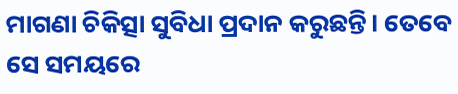ମାଗଣା ଚିକିତ୍ସା ସୁବିଧା ପ୍ରଦାନ କରୁଛନ୍ତି। ତେବେ ସେ ସମୟରେ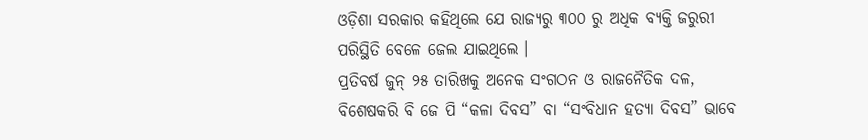ଓଡ଼ିଶା ସରକାର କହିଥିଲେ ଯେ ରାଜ୍ୟରୁ ୩୦୦ ରୁ ଅଧିକ ବ୍ୟକ୍ତି ଜରୁରୀ ପରିସ୍ଥିତି ବେଳେ ଜେଲ ଯାଇଥିଲେ ।
ପ୍ରତିବର୍ଷ ଜୁନ୍ ୨୫ ତାରିଖକୁ ଅନେକ ସଂଗଠନ ଓ ରାଜନୈତିକ ଦଳ, ବିଶେଷକରି ବି ଜେ ପି “କଳା ଦିବସ” ବା “ସଂବିଧାନ ହତ୍ୟା ଦିବସ” ଭାବେ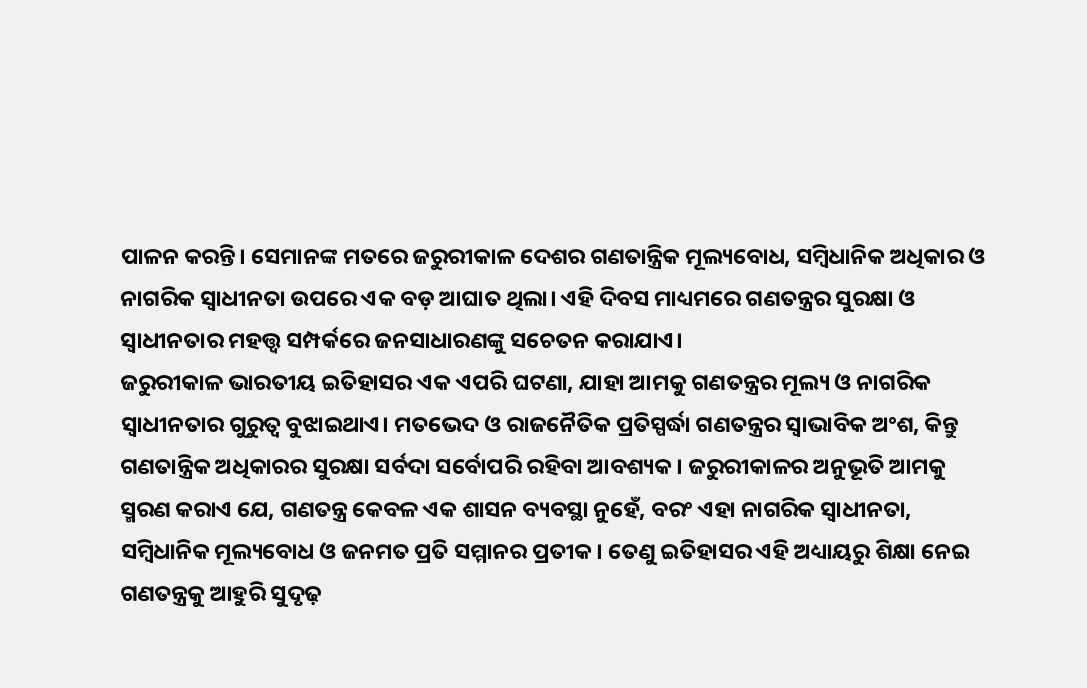ପାଳନ କରନ୍ତି। ସେମାନଙ୍କ ମତରେ ଜରୁରୀକାଳ ଦେଶର ଗଣତାନ୍ତ୍ରିକ ମୂଲ୍ୟବୋଧ, ସମ୍ବିଧାନିକ ଅଧିକାର ଓ ନାଗରିକ ସ୍ୱାଧୀନତା ଉପରେ ଏକ ବଡ଼ ଆଘାତ ଥିଲା। ଏହି ଦିବସ ମାଧ୍ୟମରେ ଗଣତନ୍ତ୍ରର ସୁରକ୍ଷା ଓ ସ୍ୱାଧୀନତାର ମହତ୍ତ୍ୱ ସମ୍ପର୍କରେ ଜନସାଧାରଣଙ୍କୁ ସଚେତନ କରାଯାଏ।
ଜରୁରୀକାଳ ଭାରତୀୟ ଇତିହାସର ଏକ ଏପରି ଘଟଣା, ଯାହା ଆମକୁ ଗଣତନ୍ତ୍ରର ମୂଲ୍ୟ ଓ ନାଗରିକ ସ୍ୱାଧୀନତାର ଗୁରୁତ୍ୱ ବୁଝାଇଥାଏ। ମତଭେଦ ଓ ରାଜନୈତିକ ପ୍ରତିସ୍ପର୍ଦ୍ଧା ଗଣତନ୍ତ୍ରର ସ୍ୱାଭାବିକ ଅଂଶ, କିନ୍ତୁ ଗଣତାନ୍ତ୍ରିକ ଅଧିକାରର ସୁରକ୍ଷା ସର୍ବଦା ସର୍ବୋପରି ରହିବା ଆବଶ୍ୟକ। ଜରୁରୀକାଳର ଅନୁଭୂତି ଆମକୁ ସ୍ମରଣ କରାଏ ଯେ, ଗଣତନ୍ତ୍ର କେବଳ ଏକ ଶାସନ ବ୍ୟବସ୍ଥା ନୁହେଁ, ବରଂ ଏହା ନାଗରିକ ସ୍ୱାଧୀନତା, ସମ୍ବିଧାନିକ ମୂଲ୍ୟବୋଧ ଓ ଜନମତ ପ୍ରତି ସମ୍ମାନର ପ୍ରତୀକ। ତେଣୁ ଇତିହାସର ଏହି ଅଧ୍ୟାୟରୁ ଶିକ୍ଷା ନେଇ ଗଣତନ୍ତ୍ରକୁ ଆହୁରି ସୁଦୃଢ଼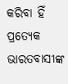କରିବା ହିଁ ପ୍ରତ୍ୟେକ ଭାରତବାସୀଙ୍କ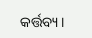କର୍ତ୍ତବ୍ୟ।